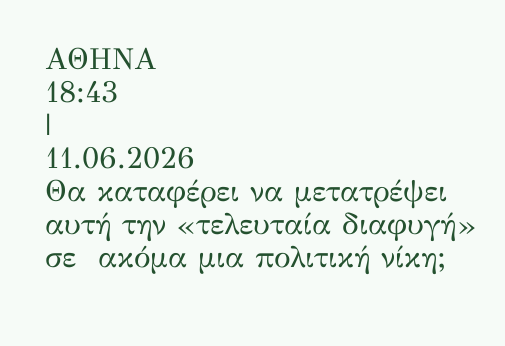ΑΘΗΝΑ
18:43
|
11.06.2026
Θα καταφέρει να μετατρέψει αυτή την «τελευταία διαφυγή» σε  ακόμα μια πολιτική νίκη;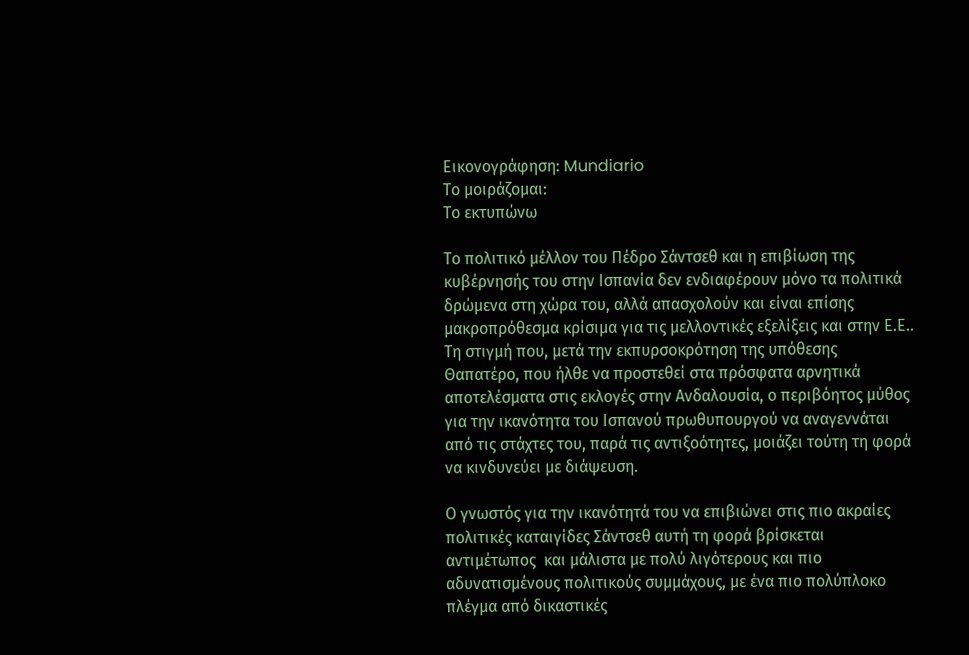Εικονογράφηση: Mundiario
Το μοιράζομαι:
Το εκτυπώνω

Το πολιτικό μέλλον του Πέδρο Σάντσεθ και η επιβίωση της κυβέρνησής του στην Ισπανία δεν ενδιαφέρουν μόνο τα πολιτικά δρώμενα στη χώρα του, αλλά απασχολούν και είναι επίσης μακροπρόθεσμα κρίσιμα για τις μελλοντικές εξελίξεις και στην Ε.Ε.. Τη στιγμή που, μετά την εκπυρσοκρότηση της υπόθεσης Θαπατέρο, που ήλθε να προστεθεί στα πρόσφατα αρνητικά αποτελέσματα στις εκλογές στην Ανδαλουσία, ο περιβόητος μύθος για την ικανότητα του Ισπανού πρωθυπουργού να αναγεννάται από τις στάχτες του, παρά τις αντιξοότητες, μοιάζει τούτη τη φορά να κινδυνεύει με διάψευση.

Ο γνωστός για την ικανότητά του να επιβιώνει στις πιο ακραίες πολιτικές καταιγίδες Σάντσεθ αυτή τη φορά βρίσκεται αντιμέτωπος  και μάλιστα με πολύ λιγότερους και πιο αδυνατισμένους πολιτικούς συμμάχους, με ένα πιο πολύπλοκο πλέγμα από δικαστικές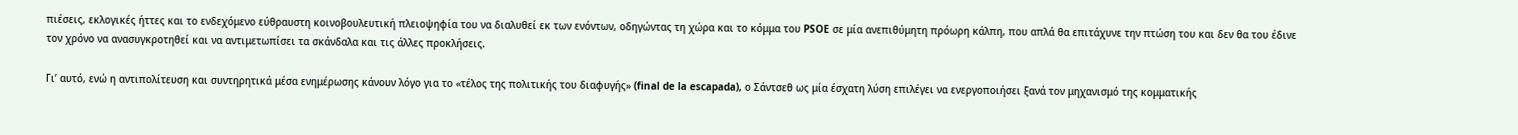πιέσεις, εκλογικές ήττες και το ενδεχόμενο εύθραυστη κοινοβουλευτική πλειοψηφία του να διαλυθεί εκ των ενόντων, οδηγώντας τη χώρα και το κόμμα του PSOE σε μία ανεπιθύμητη πρόωρη κάλπη, που απλά θα επιτάχυνε την πτώση του και δεν θα του έδινε τον χρόνο να ανασυγκροτηθεί και να αντιμετωπίσει τα σκάνδαλα και τις άλλες προκλήσεις.

Γι’ αυτό, ενώ η αντιπολίτευση και συντηρητικά μέσα ενημέρωσης κάνουν λόγο για το «τέλος της πολιτικής του διαφυγής» (final de la escapada), ο Σάντσεθ ως μία έσχατη λύση επιλέγει να ενεργοποιήσει ξανά τον μηχανισμό της κομματικής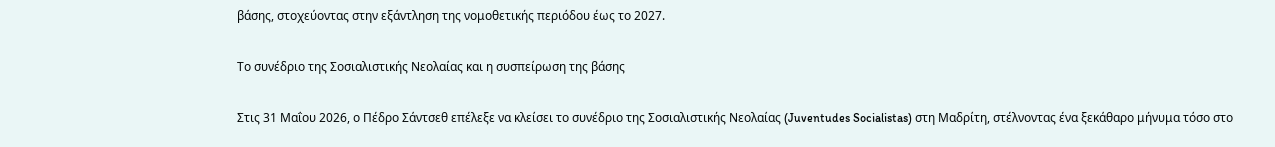βάσης, στοχεύοντας στην εξάντληση της νομοθετικής περιόδου έως το 2027.

Το συνέδριο της Σοσιαλιστικής Νεολαίας και η συσπείρωση της βάσης

Στις 31 Μαΐου 2026, ο Πέδρο Σάντσεθ επέλεξε να κλείσει το συνέδριο της Σοσιαλιστικής Νεολαίας (Juventudes Socialistas) στη Μαδρίτη, στέλνοντας ένα ξεκάθαρο μήνυμα τόσο στο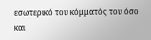εσωτερικό του κόμματός του όσο και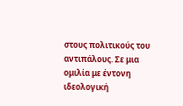στους πολιτικούς του αντιπάλους. Σε μια ομιλία με έντονη ιδεολογική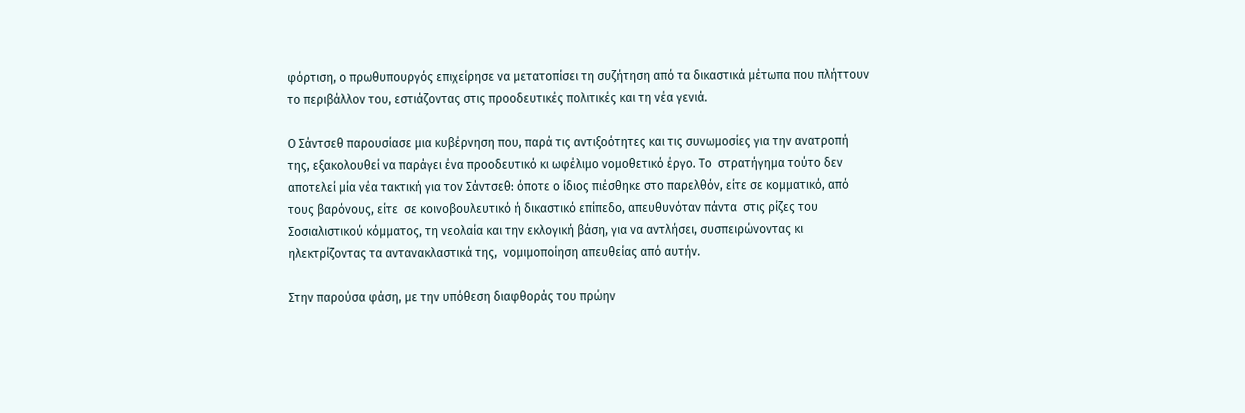φόρτιση, ο πρωθυπουργός επιχείρησε να μετατοπίσει τη συζήτηση από τα δικαστικά μέτωπα που πλήττουν το περιβάλλον του, εστιάζοντας στις προοδευτικές πολιτικές και τη νέα γενιά.

Ο Σάντσεθ παρουσίασε μια κυβέρνηση που, παρά τις αντιξοότητες και τις συνωμοσίες για την ανατροπή της, εξακολουθεί να παράγει ένα προοδευτικό κι ωφέλιμο νομοθετικό έργο. Το  στρατήγημα τούτο δεν αποτελεί μία νέα τακτική για τον Σάντσεθ: όποτε ο ίδιος πιέσθηκε στο παρελθόν, είτε σε κομματικό, από τους βαρόνους, είτε  σε κοινοβουλευτικό ή δικαστικό επίπεδο, απευθυνόταν πάντα  στις ρίζες του Σοσιαλιστικού κόμματος, τη νεολαία και την εκλογική βάση, για να αντλήσει, συσπειρώνοντας κι ηλεκτρίζοντας τα αντανακλαστικά της,  νομιμοποίηση απευθείας από αυτήν.

Στην παρούσα φάση, με την υπόθεση διαφθοράς του πρώην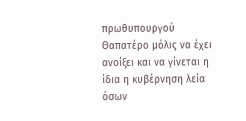πρωθυπουργού Θαπατέρο μόλις να έχει ανοίξει και να γίνεται η ίδια η κυβέρνηση λεία όσων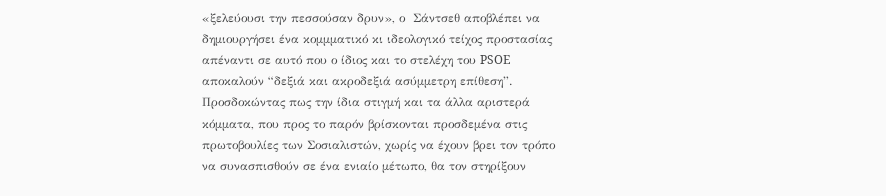«ξελεύουσι την πεσσούσαν δρυν», ο  Σάντσεθ αποβλέπει να δημιουργήσει ένα κομμματικό κι ιδεολογικό τείχος προστασίας απέναντι σε αυτό που ο ίδιος και το στελέχη του PSOE αποκαλούν “δεξιά και ακροδεξιά ασύμμετρη επίθεση”. Προσδοκώντας πως την ίδια στιγμή και τα άλλα αριστερά κόμματα, που προς το παρόν βρίσκονται προσδεμένα στις πρωτοβουλίες των Σοσιαλιστών, χωρίς να έχουν βρει τον τρόπο να συνασπισθούν σε ένα ενιαίο μέτωπο, θα τον στηρίξουν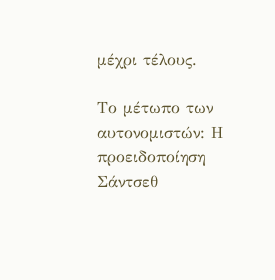μέχρι τέλους.

Το μέτωπο των αυτονομιστών: Η προειδοποίηση Σάντσεθ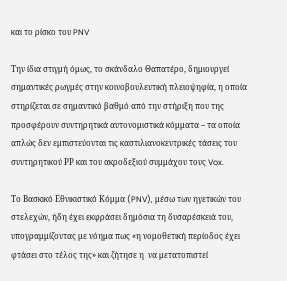και το ρίσκο του PNV

Την ίδια στιγμή όμως, το σκάνδαλο Θαπατέρο, δημιουργεί σημαντικές ρωγμές στην κοινοβουλευτική πλειοψηφία, η οποία στηρίζεται σε σημαντικό βαθμό από την στήριξη που της προσφέρουν συντηρητικά αυτονομιστικά κόμματα – τα οποία απλώς δεν εμπιστεύονται τις καστιλιανοκεντρικές τάσεις του συντηρητικού ΡΡ και του ακροδεξιού συμμάχου τους Vox.

Το Βασκικό Εθνικιστικό Κόμμα (PNV), μέσω των ηγετικών του στελεχών, ήδη έχει εκφράσει δημόσια τη δυσαρέσκειά του, υπογραμμίζοντας με νόημα πως «η νομοθετική περίοδος έχει φτάσει στο τέλος της» και ζήτησε η  να μετατοπιστεί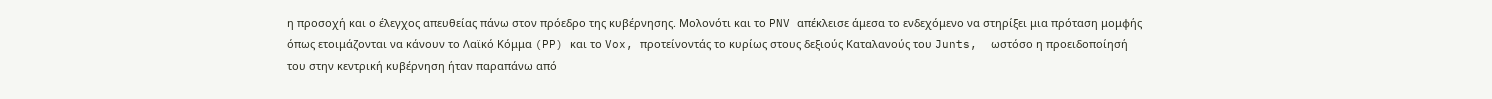η προσοχή και ο έλεγχος απευθείας πάνω στον πρόεδρο της κυβέρνησης. Μολονότι και το PNV απέκλεισε άμεσα το ενδεχόμενο να στηρίξει μια πρόταση μομφής όπως ετοιμάζονται να κάνουν το Λαϊκό Κόμμα (PP) και το Vox, προτείνοντάς το κυρίως στους δεξιούς Καταλανούς του Junts,  ωστόσο η προειδοποίησή του στην κεντρική κυβέρνηση ήταν παραπάνω από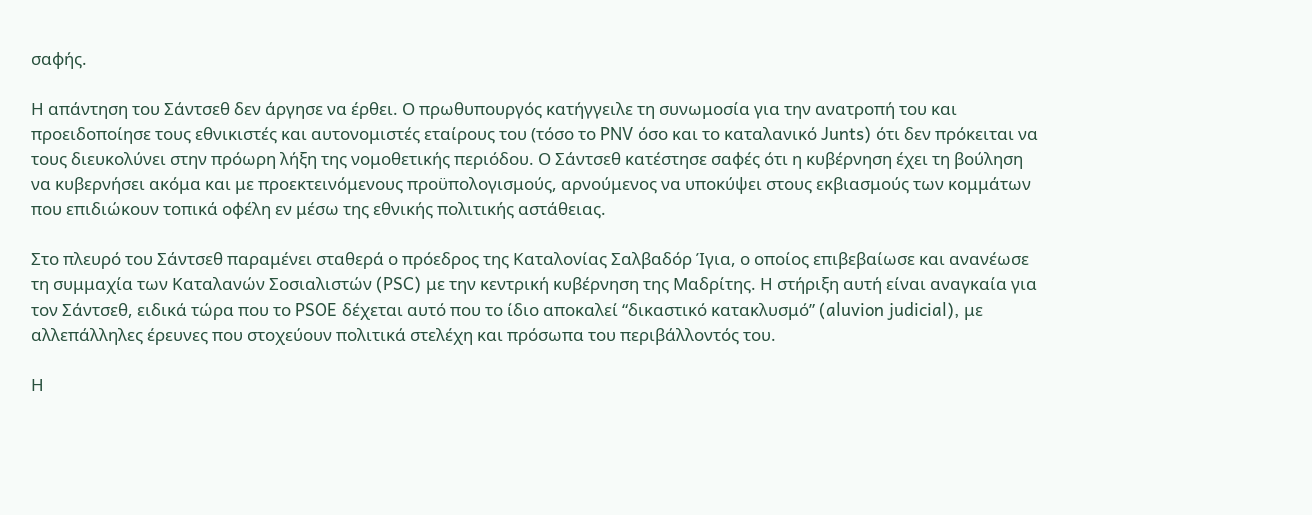σαφής.

Η απάντηση του Σάντσεθ δεν άργησε να έρθει. Ο πρωθυπουργός κατήγγειλε τη συνωμοσία για την ανατροπή του και προειδοποίησε τους εθνικιστές και αυτονομιστές εταίρους του (τόσο το PNV όσο και το καταλανικό Junts) ότι δεν πρόκειται να τους διευκολύνει στην πρόωρη λήξη της νομοθετικής περιόδου. Ο Σάντσεθ κατέστησε σαφές ότι η κυβέρνηση έχει τη βούληση να κυβερνήσει ακόμα και με προεκτεινόμενους προϋπολογισμούς, αρνούμενος να υποκύψει στους εκβιασμούς των κομμάτων που επιδιώκουν τοπικά οφέλη εν μέσω της εθνικής πολιτικής αστάθειας.

Στο πλευρό του Σάντσεθ παραμένει σταθερά ο πρόεδρος της Καταλονίας Σαλβαδόρ Ίγια, ο οποίος επιβεβαίωσε και ανανέωσε  τη συμμαχία των Καταλανών Σοσιαλιστών (PSC) με την κεντρική κυβέρνηση της Μαδρίτης. Η στήριξη αυτή είναι αναγκαία για τον Σάντσεθ, ειδικά τώρα που το PSOE δέχεται αυτό που το ίδιο αποκαλεί “δικαστικό κατακλυσμό” (aluvion judicial), με αλλεπάλληλες έρευνες που στοχεύουν πολιτικά στελέχη και πρόσωπα του περιβάλλοντός του.

Η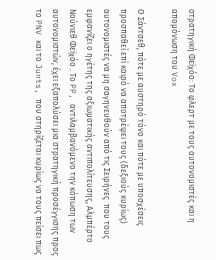στρατηγική Φεϊχόο: Το φλερτ με τους αυτονομιστές και η απομόνωση του Vox

Ο Σάντσεθ, πότε με αυστηρό τόνο και πότε με υποσχέσεις προσπαθεί επί καιρό να αποτρέψει τους (δεξιούς κυρίως) αυτονομιστές να μη σαγηνευθούν από τις Σειρήνες  που τους εμφανίζει ο ηγέτης της αξιωματικής αντιπολίτευσης, Αλμπέρτο Νούνιεθ Φεϊχόο . Το PP, αντιλαμβανόμενο την κόπωση των αυτονομιστών, έχει εξαπολύσει μια στρατηγική προσέγγισης προς το PNV και το Junts, που στηρίζεται κυρίως να τους πείσει πως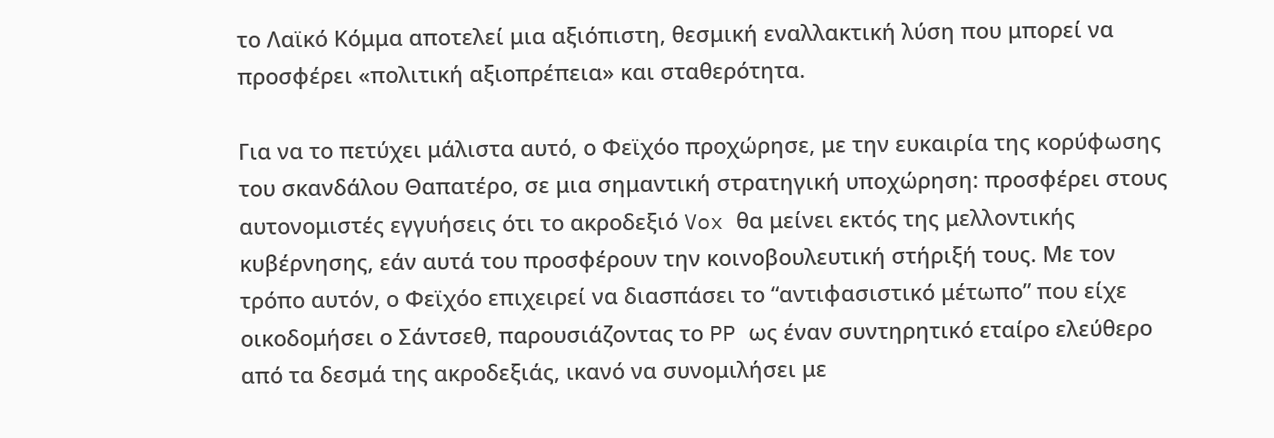το Λαϊκό Κόμμα αποτελεί μια αξιόπιστη, θεσμική εναλλακτική λύση που μπορεί να προσφέρει «πολιτική αξιοπρέπεια» και σταθερότητα.

Για να το πετύχει μάλιστα αυτό, ο Φεϊχόο προχώρησε, με την ευκαιρία της κορύφωσης του σκανδάλου Θαπατέρο, σε μια σημαντική στρατηγική υποχώρηση: προσφέρει στους αυτονομιστές εγγυήσεις ότι το ακροδεξιό Vox θα μείνει εκτός της μελλοντικής κυβέρνησης, εάν αυτά του προσφέρουν την κοινοβουλευτική στήριξή τους. Με τον τρόπο αυτόν, ο Φεϊχόο επιχειρεί να διασπάσει το “αντιφασιστικό μέτωπο” που είχε οικοδομήσει ο Σάντσεθ, παρουσιάζοντας το PP ως έναν συντηρητικό εταίρο ελεύθερο από τα δεσμά της ακροδεξιάς, ικανό να συνομιλήσει με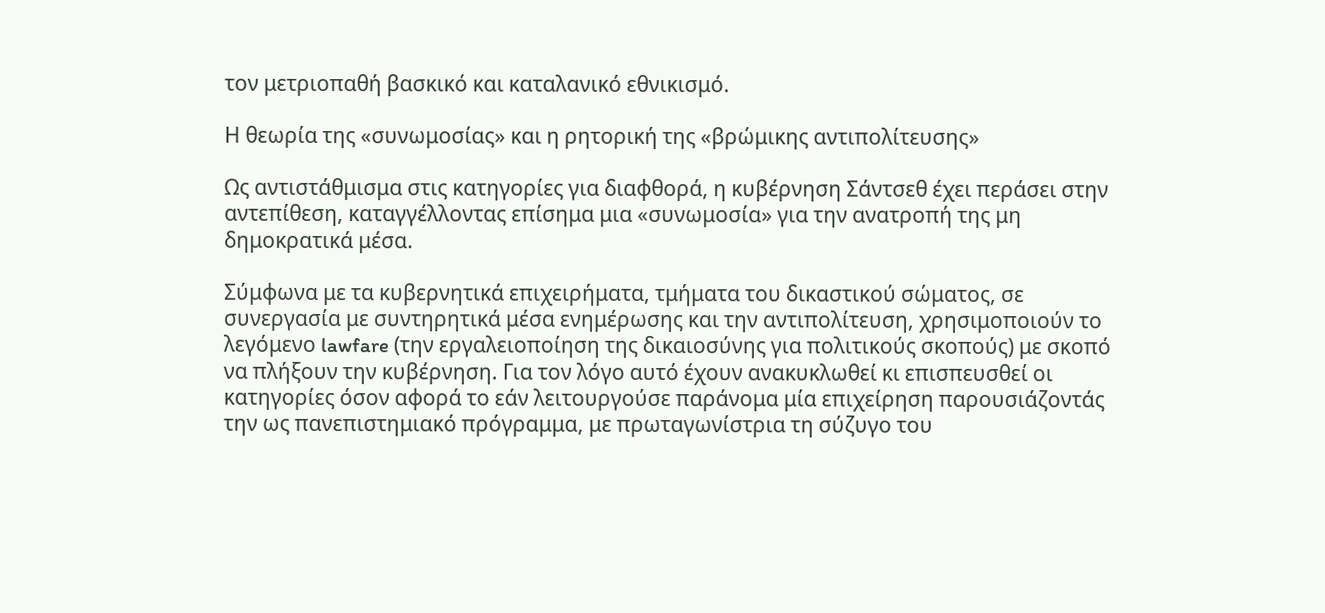τον μετριοπαθή βασκικό και καταλανικό εθνικισμό.

Η θεωρία της «συνωμοσίας» και η ρητορική της «βρώμικης αντιπολίτευσης»

Ως αντιστάθμισμα στις κατηγορίες για διαφθορά, η κυβέρνηση Σάντσεθ έχει περάσει στην αντεπίθεση, καταγγέλλοντας επίσημα μια «συνωμοσία» για την ανατροπή της μη δημοκρατικά μέσα.

Σύμφωνα με τα κυβερνητικά επιχειρήματα, τμήματα του δικαστικού σώματος, σε συνεργασία με συντηρητικά μέσα ενημέρωσης και την αντιπολίτευση, χρησιμοποιούν το λεγόμενο lawfare (την εργαλειοποίηση της δικαιοσύνης για πολιτικούς σκοπούς) με σκοπό να πλήξουν την κυβέρνηση. Για τον λόγο αυτό έχουν ανακυκλωθεί κι επισπευσθεί οι κατηγορίες όσον αφορά το εάν λειτουργούσε παράνομα μία επιχείρηση παρουσιάζοντάς την ως πανεπιστημιακό πρόγραμμα, με πρωταγωνίστρια τη σύζυγο του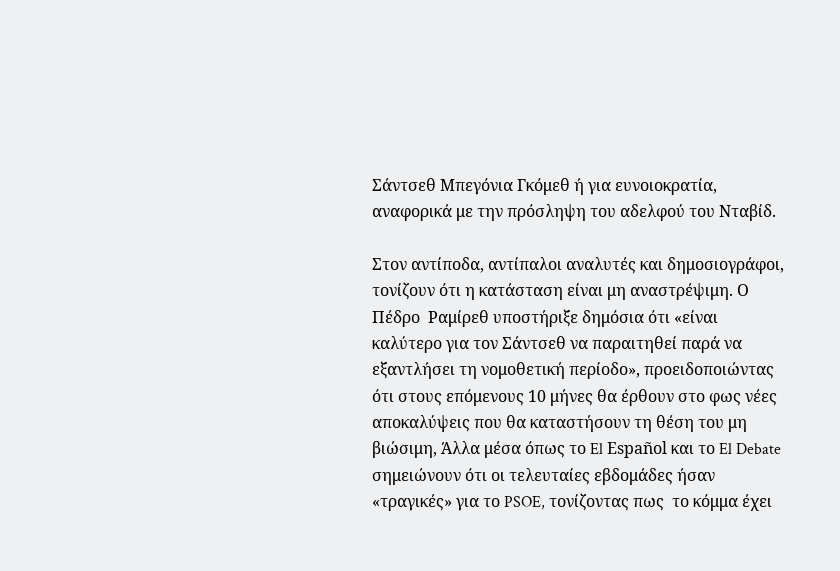Σάντσεθ Μπεγόνια Γκόμεθ ή για ευνοιοκρατία, αναφορικά με την πρόσληψη του αδελφού του Νταβίδ.

Στον αντίποδα, αντίπαλοι αναλυτές και δημοσιογράφοι, τονίζουν ότι η κατάσταση είναι μη αναστρέψιμη. Ο Πέδρο  Ραμίρεθ υποστήριξε δημόσια ότι «είναι καλύτερο για τον Σάντσεθ να παραιτηθεί παρά να εξαντλήσει τη νομοθετική περίοδο», προειδοποιώντας ότι στους επόμενους 10 μήνες θα έρθουν στο φως νέες αποκαλύψεις που θα καταστήσουν τη θέση του μη βιώσιμη, Άλλα μέσα όπως το El Español και το El Debate σημειώνουν ότι οι τελευταίες εβδομάδες ήσαν «τραγικές» για το PSOE, τονίζοντας πως  το κόμμα έχει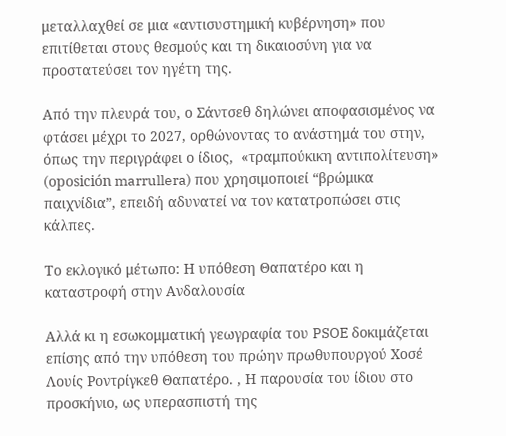μεταλλαχθεί σε μια «αντισυστημική κυβέρνηση» που επιτίθεται στους θεσμούς και τη δικαιοσύνη για να προστατεύσει τον ηγέτη της.

Από την πλευρά του, ο Σάντσεθ δηλώνει αποφασισμένος να φτάσει μέχρι το 2027, ορθώνοντας το ανάστημά του στην, όπως την περιγράφει ο ίδιος,  «τραμπούκικη αντιπολίτευση» (oposición marrullera) που χρησιμοποιεί “βρώμικα παιχνίδια”, επειδή αδυνατεί να τον κατατροπώσει στις κάλπες.

Το εκλογικό μέτωπο: Η υπόθεση Θαπατέρο και η καταστροφή στην Ανδαλουσία

Αλλά κι η εσωκομματική γεωγραφία του PSOE δοκιμάζεται επίσης από την υπόθεση του πρώην πρωθυπουργού Χοσέ Λουίς Ροντρίγκεθ Θαπατέρο. , Η παρουσία του ίδιου στο προσκήνιο, ως υπερασπιστή της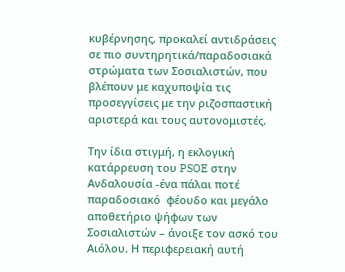κυβέρνησης, προκαλεί αντιδράσεις σε πιο συντηρητικά/παραδοσιακά στρώματα των Σοσιαλιστών, που βλέπουν με καχυποψία τις προσεγγίσεις με την ριζοσπαστική αριστερά και τους αυτονομιστές.

Την ίδια στιγμή, η εκλογική κατάρρευση του PSOE στην Ανδαλουσία -ένα πάλαι ποτέ  παραδοσιακό  φέουδο και μεγάλο αποθετήριο ψήφων των Σοσιαλιστών – άνοιξε τον ασκό του Αιόλου. Η περιφερειακή αυτή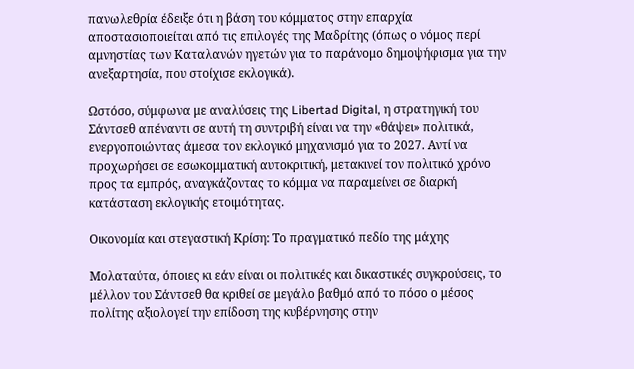πανωλεθρία έδειξε ότι η βάση του κόμματος στην επαρχία αποστασιοποιείται από τις επιλογές της Μαδρίτης (όπως ο νόμος περί αμνηστίας των Καταλανών ηγετών για το παράνομο δημοψήφισμα για την ανεξαρτησία, που στοίχισε εκλογικά).

Ωστόσο, σύμφωνα με αναλύσεις της Libertad Digital, η στρατηγική του Σάντσεθ απέναντι σε αυτή τη συντριβή είναι να την «θάψει» πολιτικά, ενεργοποιώντας άμεσα τον εκλογικό μηχανισμό για το 2027. Αντί να προχωρήσει σε εσωκομματική αυτοκριτική, μετακινεί τον πολιτικό χρόνο προς τα εμπρός, αναγκάζοντας το κόμμα να παραμείνει σε διαρκή κατάσταση εκλογικής ετοιμότητας.

Οικονομία και στεγαστική Κρίση: Το πραγματικό πεδίο της μάχης

Μολαταύτα, όποιες κι εάν είναι οι πολιτικές και δικαστικές συγκρούσεις, το μέλλον του Σάντσεθ θα κριθεί σε μεγάλο βαθμό από το πόσο ο μέσος πολίτης αξιολογεί την επίδοση της κυβέρνησης στην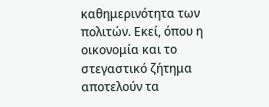καθημερινότητα των πολιτών. Εκεί, όπου η οικονομία και το στεγαστικό ζήτημα αποτελούν τα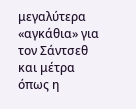μεγαλύτερα «αγκάθια» για τον Σάντσεθ και μέτρα όπως η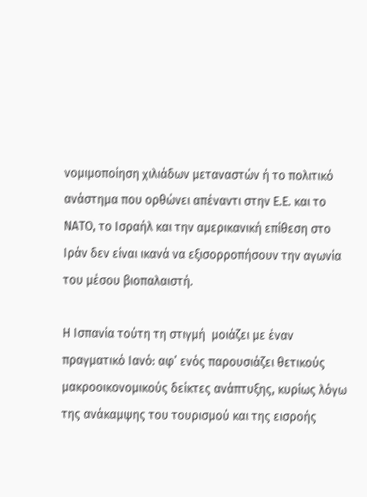νομιμοποίηση χιλιάδων μεταναστών ή το πολιτικό ανάστημα που ορθώνει απέναντι στην Ε.Ε. και το ΝΑΤΟ, το Ισραήλ και την αμερικανική επίθεση στο Ιράν δεν είναι ικανά να εξισορροπήσουν την αγωνία του μέσου βιοπαλαιστή.

Η Ισπανία τούτη τη στιγμή  μοιάζει με έναν πραγματικό Ιανό: αφ’ ενός παρουσιάζει θετικούς μακροοικονομικούς δείκτες ανάπτυξης, κυρίως λόγω της ανάκαμψης του τουρισμού και της εισροής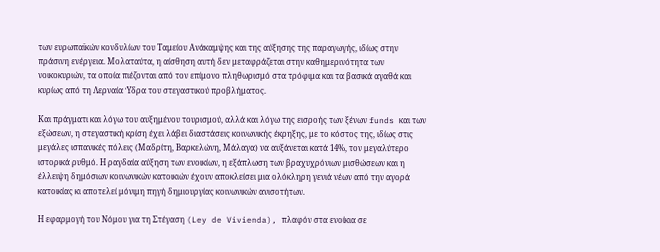των ευρωπαϊκών κονδυλίων του Ταμείου Ανάκαμψης και της αύξησης της παραγωγής, ιδίως στην πράσινη ενέργεια. Μολαταύτα, η αίσθηση αυτή δεν μεταφράζεται στην καθημερινότητα των νοικοκυριών, τα οποία πιέζονται από τον επίμονο πληθωρισμό στα τρόφιμα και τα βασικά αγαθά και κυρίως από τη Λερναία Ύδρα του στεγαστικού προβλήματος.

Και πράγματι και λόγω του αυξημένου τουρισμού, αλλά και λόγω της εισροής των ξένων funds και των εξώσεων, η στεγαστική κρίση έχει λάβει διαστάσεις κοινωνικής έκρηξης, με το κόστος της, ιδίως στις μεγάλες ισπανικές πόλεις (Μαδρίτη, Βαρκελώνη, Μάλαγα) να αυξάνεται κατά 14%, τον μεγαλύτερο ιστορικά ρυθμό. Η ραγδαία αύξηση των ενοικίων, η εξάπλωση των βραχυχρόνιων μισθώσεων και η έλλειψη δημόσιων κοινωνικών κατοικιών έχουν αποκλείσει μια ολόκληρη γενιά νέων από την αγορά κατοικίας κι αποτελεί μόνιμη πηγή δημιουργίας κοινωνικών ανισοτήτων.

Η εφαρμογή του Νόμου για τη Στέγαση (Ley de Vivienda), πλαφόν στα ενοίκια σε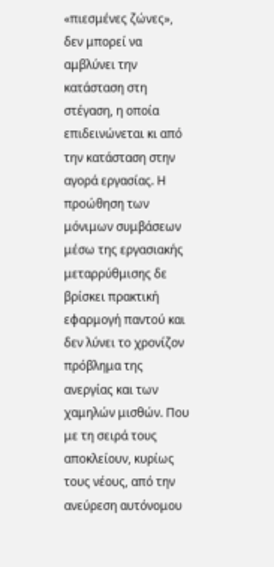«πιεσμένες ζώνες», δεν μπορεί να αμβλύνει την κατάσταση στη στέγαση, η οποία επιδεινώνεται κι από την κατάσταση στην αγορά εργασίας. Η προώθηση των μόνιμων συμβάσεων μέσω της εργασιακής μεταρρύθμισης δε βρίσκει πρακτική εφαρμογή παντού και δεν λύνει το χρονίζον πρόβλημα της ανεργίας και των χαμηλών μισθών. Που με τη σειρά τους αποκλείουν, κυρίως τους νέους, από την ανεύρεση αυτόνομου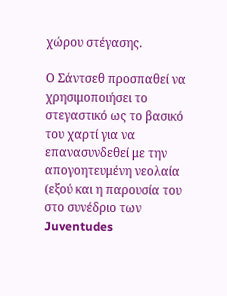χώρου στέγασης.

Ο Σάντσεθ προσπαθεί να χρησιμοποιήσει το στεγαστικό ως το βασικό του χαρτί για να επανασυνδεθεί με την απογοητευμένη νεολαία (εξού και η παρουσία του στο συνέδριο των Juventudes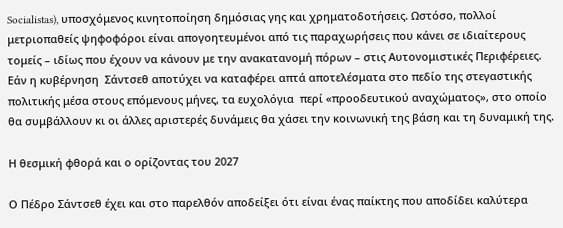Socialistas), υποσχόμενος κινητοποίηση δημόσιας γης και χρηματοδοτήσεις. Ωστόσο, πολλοί μετριοπαθείς ψηφοφόροι είναι απογοητευμένοι από τις παραχωρήσεις που κάνει σε ιδιαίτερους τομείς – ιδίως που έχουν να κάνουν με την ανακατανομή πόρων – στις Αυτονομιστικές Περιφέρειες.  Εάν η κυβέρνηση  Σάντσεθ αποτύχει να καταφέρει απτά αποτελέσματα στο πεδίο της στεγαστικής πολιτικής μέσα στους επόμενους μήνες, τα ευχολόγια  περί «προοδευτικού αναχώματος», στο οποίο θα συμβάλλουν κι οι άλλες αριστερές δυνάμεις θα χάσει την κοινωνική της βάση και τη δυναμική της.

Η θεσμική φθορά και ο ορίζοντας του 2027

Ο Πέδρο Σάντσεθ έχει και στο παρελθόν αποδείξει ότι είναι ένας παίκτης που αποδίδει καλύτερα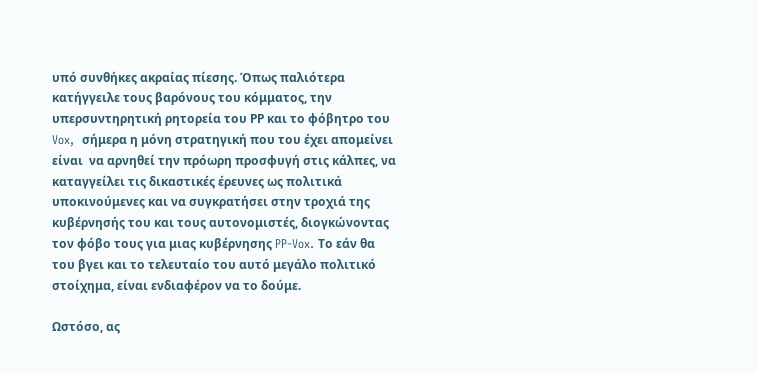υπό συνθήκες ακραίας πίεσης. Όπως παλιότερα κατήγγειλε τους βαρόνους του κόμματος, την υπερσυντηρητική ρητορεία του ΡΡ και το φόβητρο του Vox,  σήμερα η μόνη στρατηγική που του έχει απομείνει είναι  να αρνηθεί την πρόωρη προσφυγή στις κάλπες, να καταγγείλει τις δικαστικές έρευνες ως πολιτικά υποκινούμενες και να συγκρατήσει στην τροχιά της κυβέρνησής του και τους αυτονομιστές, διογκώνοντας τον φόβο τους για μιας κυβέρνησης PP-Vox. Το εάν θα του βγει και το τελευταίο του αυτό μεγάλο πολιτικό στοίχημα, είναι ενδιαφέρον να το δούμε.

Ωστόσο, ας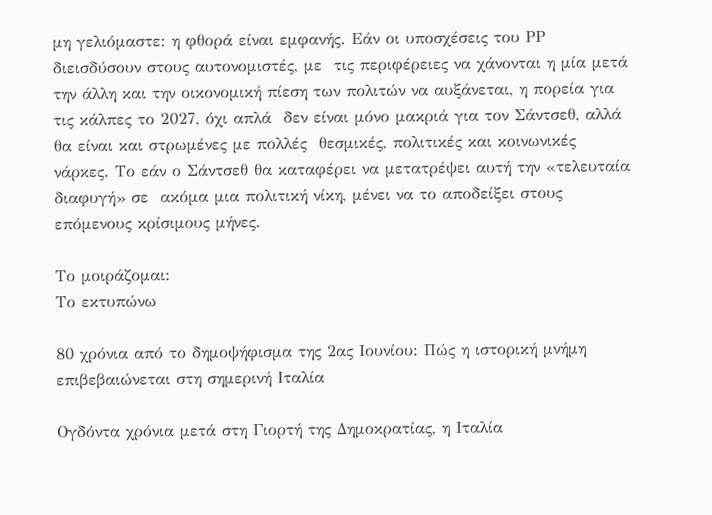μη γελιόμαστε: η φθορά είναι εμφανής. Εάν οι υποσχέσεις του ΡΡ διεισδύσουν στους αυτονομιστές, με  τις περιφέρειες να χάνονται η μία μετά την άλλη και την οικονομική πίεση των πολιτών να αυξάνεται, η πορεία για τις κάλπες το 2027, όχι απλά  δεν είναι μόνο μακριά για τον Σάντσεθ, αλλά θα είναι και στρωμένες με πολλές  θεσμικές, πολιτικές και κοινωνικές νάρκες. Το εάν ο Σάντσεθ θα καταφέρει να μετατρέψει αυτή την «τελευταία διαφυγή» σε  ακόμα μια πολιτική νίκη, μένει να το αποδείξει στους επόμενους κρίσιμους μήνες.

Το μοιράζομαι:
Το εκτυπώνω

80 χρόνια από το δημοψήφισμα της 2ας Ιουνίου: Πώς η ιστορική μνήμη επιβεβαιώνεται στη σημερινή Ιταλία

Ογδόντα χρόνια μετά στη Γιορτή της Δημοκρατίας, η Ιταλία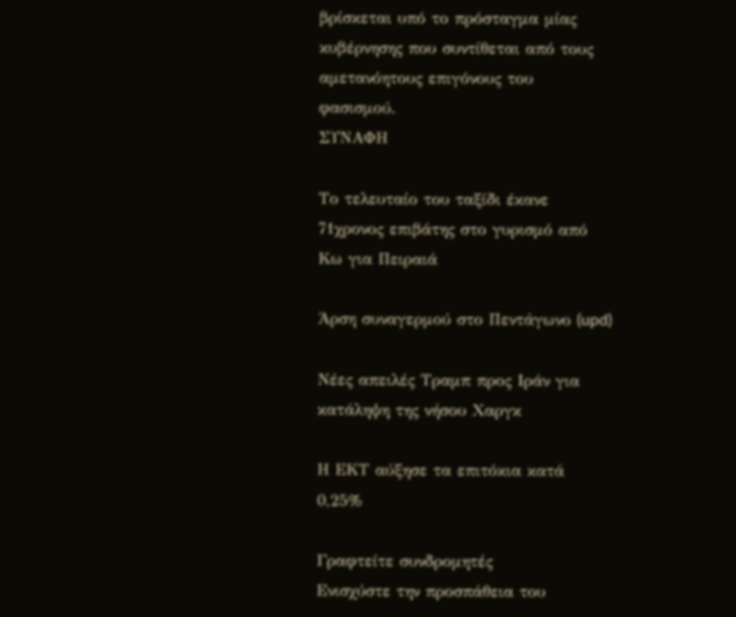βρίσκεται υπό το πρόσταγμα μίας κυβέρνησης που συντίθεται από τους αμετανόητους επιγόνους του φασισμού.
ΣΥΝΑΦΗ

Το τελευταίο του ταξίδι έκανε 71χρονος επιβάτης στο γυρισμό από Κω για Πειραιά

Άρση συναγερμού στο Πεντάγωνο (upd)

Νέες απειλές Τραμπ προς Ιράν για κατάληψη της νήσου Χαργκ

Η ΕΚΤ αύξησε τα επιτόκια κατά 0,25%

Γραφτείτε συνδρομητές
Ενισχύστε την προσπάθεια του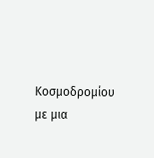Κοσμοδρομίου με μια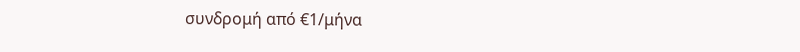συνδρομή από €1/μήνα